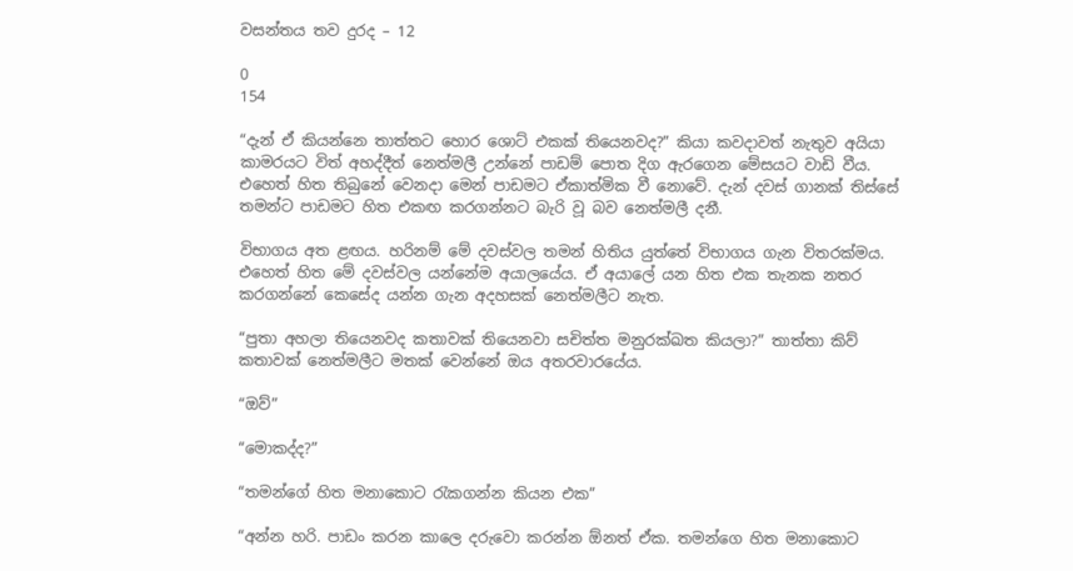වසන්තය තව දුරද – 12

0
154

“දැන් ඒ කියන්නෙ තාත්තට හොර ශොට් එකක් තියෙනවද?” කියා කවදාවත් නැතුව අයියා කාමරයට විත් අහද්දීත් නෙත්මලී උන්නේ පාඩම් පොත දිග ඇරගෙන මේසයට වාඩි වීය. එහෙත් හිත තිබුනේ වෙනදා මෙන් පාඩමට ඒකාත්මික වී නොවේ. දැන් දවස් ගානක් තිස්සේ තමන්ට පාඩමට හිත එකඟ කරගන්නට බැරි වූ බව නෙත්මලී දනී.

විභාගය අත ළඟය. හරිනම් මේ දවස්වල තමන් හිතිය යුත්තේ විභාගය ගැන විතරක්මය. එහෙත් හිත මේ දවස්වල යන්නේම අයාලයේය. ඒ අයාලේ යන හිත එක තැනක නතර කරගන්නේ කෙසේද යන්න ගැන අදහසක් නෙත්මලීට නැත.

“පුතා අහලා තියෙනවද කතාවක් තියෙනවා සචිත්ත මනුරක්ඛත කියලා?” තාත්තා කිව් කතාවක් නෙත්මලීට මතක් වෙන්නේ ඔය අතරවාරයේය.

“ඔව්”

“මොකද්ද?”

“තමන්ගේ හිත මනාකොට රැකගන්න කියන එක”

“අන්න හරි. පාඩං කරන කාලෙ දරුවො කරන්න ඕනත් ඒක. තමන්ගෙ හිත මනාකොට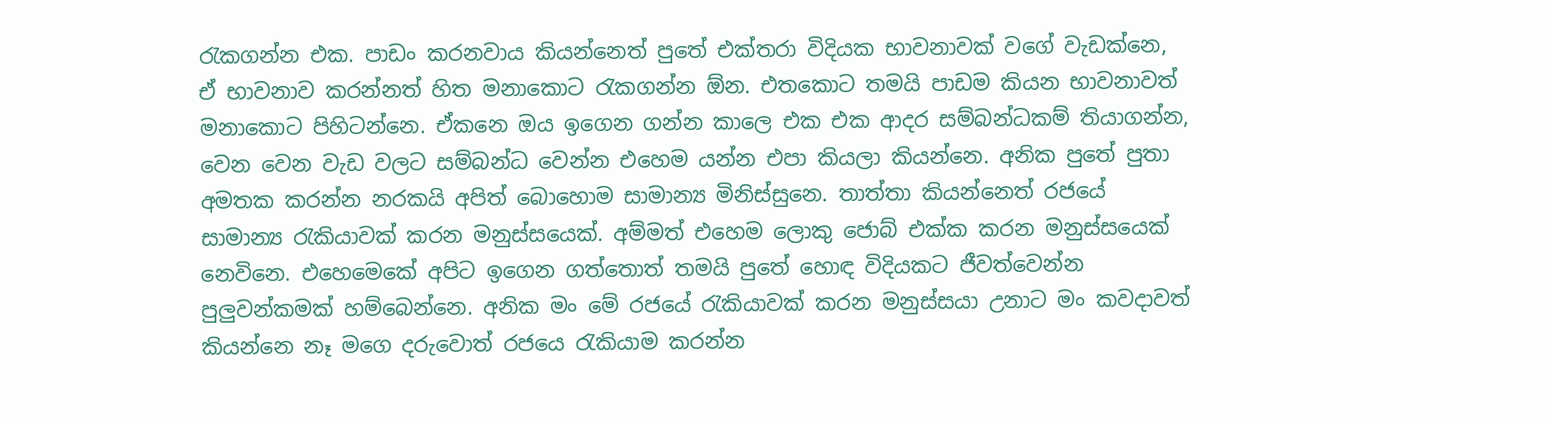රැකගන්න එක. පාඩං කරනවාය කියන්නෙත් පුතේ එක්තරා විදියක භාවනාවක් වගේ වැඩක්නෙ, ඒ භාවනාව කරන්නත් හිත මනාකොට රැකගන්න ඕන. එතකොට තමයි පාඩම කියන භාවනාවත් මනාකොට පිහිටන්නෙ. ඒකනෙ ඔය ඉගෙන ගන්න කාලෙ එක එක ආදර සම්බන්ධකම් තියාගන්න, වෙන වෙන වැඩ වලට සම්බන්ධ වෙන්න එහෙම යන්න එපා කියලා කියන්නෙ. අනික පුතේ පුතා අමතක කරන්න නරකයි අපිත් බොහොම සාමාන්‍ය මිනිස්සුනෙ. තාත්තා කියන්නෙත් රජයේ සාමාන්‍ය රැකියාවක් කරන මනුස්සයෙක්. අම්මත් එහෙම ලොකු ජොබ් එක්ක කරන මනුස්සයෙක් නෙවිනෙ. එහෙමෙකේ අපිට ඉගෙන ගත්තොත් තමයි පුතේ හොඳ විදියකට ජීවත්වෙන්න පුලුවන්කමක් හම්බෙන්නෙ. අනික මං මේ රජයේ රැකියාවක් කරන මනුස්සයා උනාට මං කවදාවත් කියන්නෙ නෑ මගෙ දරුවොත් රජයෙ රැකියාම කරන්න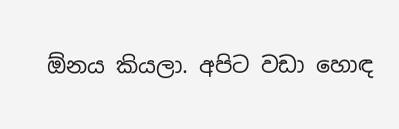ඕනය කියලා. අපිට වඩා හොඳ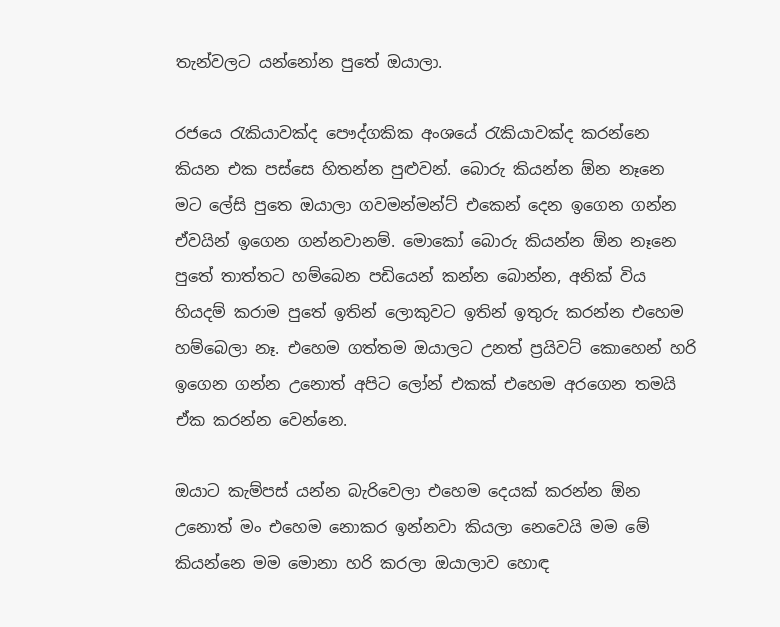තැන්වලට යන්නෝන පුතේ ඔයාලා.

රජයෙ රැකියාවක්ද පෞද්ගකික අංශයේ රැකියාවක්ද කරන්නෙ කියන එක පස්සෙ හිතන්න පුළුවන්. බොරු කියන්න ඕන නෑනෙ මට ලේසි පුතෙ ඔයාලා ගවමන්මන්ට් එකෙන් දෙන ඉගෙන ගන්න ඒවයින් ඉගෙන ගන්නවානම්. මොකෝ බොරු කියන්න ඕන නෑනෙ පුතේ තාත්තට හම්බෙන පඩියෙන් කන්න බොන්න, අනික් විය හියදම් කරාම පුතේ ඉතින් ලොකුවට ඉතින් ඉතුරු කරන්න එහෙම හම්බෙලා නෑ. එහෙම ගත්තම ඔයාලට උනත් ප්‍රයිවට් කොහෙන් හරි ඉගෙන ගන්න උනොත් අපිට ලෝන් එකක් එහෙම අරගෙන තමයි ඒක කරන්න වෙන්නෙ.

ඔයාට කැම්පස් යන්න බැරිවෙලා එහෙම දෙයක් කරන්න ඕන උනොත් මං එහෙම නොකර ඉන්නවා කියලා නෙවෙයි මම මේ කියන්නෙ මම මොනා හරි කරලා ඔයාලාව හොඳ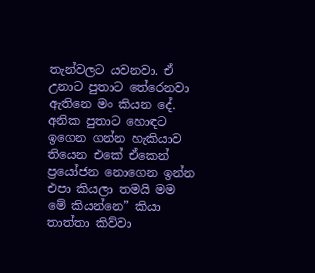තැන්වලට යවනවා. ඒ උනාට පුතාට තේරෙනවා ඇතිනෙ මං කියන දේ. අනික පුතාට හොඳට ඉගෙන ගන්න හැකියාව තියෙන එකේ ඒකෙන් ප්‍රයෝජන නොගෙන ඉන්න එපා කියලා තමයි මම මේ කියන්නෙ” කියා තාත්තා කිව්වා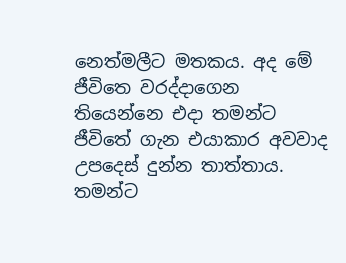නෙත්මලීට මතකය. අද මේ ජීවිතෙ වරද්දාගෙන තියෙන්නෙ එදා තමන්ට ජීවිතේ ගැන එයාකාර අවවාද උපදෙස් දුන්න තාත්තාය. තමන්ට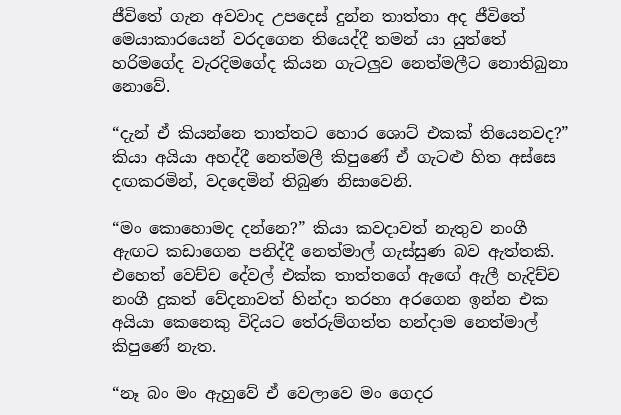ජීවිතේ ගැන අවවාද උපදෙස් දුන්න තාත්තා අද ජීවිතේ මෙයාකාරයෙන් වරදගෙන තියෙද්දී තමන් යා යුත්තේ හරිමගේද වැරදිමගේද කියන ගැටලුව නෙත්මලීට නොතිබුනා නොවේ.

“දැන් ඒ කියන්නෙ තාත්තට හොර ශොට් එකක් තියෙනවද?” කියා අයියා අහද්දී නෙත්මලී කිපුණේ ඒ ගැටළු හිත අස්සෙ දඟකරමින්, වදදෙමින් තිබුණ නිසාවෙනි.

“මං කොහොමද දන්නෙ?” කියා කවදාවත් නැතුව නංගී ඇඟට කඩාගෙන පනිද්දී නෙත්මාල් ගැස්සුණ බව ඇත්තකි. එහෙත් වෙච්ච දේවල් එක්ක තාත්තගේ ඇඟේ ඇලී හැදිච්ච නංගී දුකත් වේදනාවත් හින්දා තරහා අරගෙන ඉන්න එක අයියා කෙනෙකු විදියට තේරුම්ගත්ත හන්දාම නෙත්මාල් කිපුණේ නැත.

“නෑ බං මං ඇහුවේ ඒ වෙලාවෙ මං ගෙදර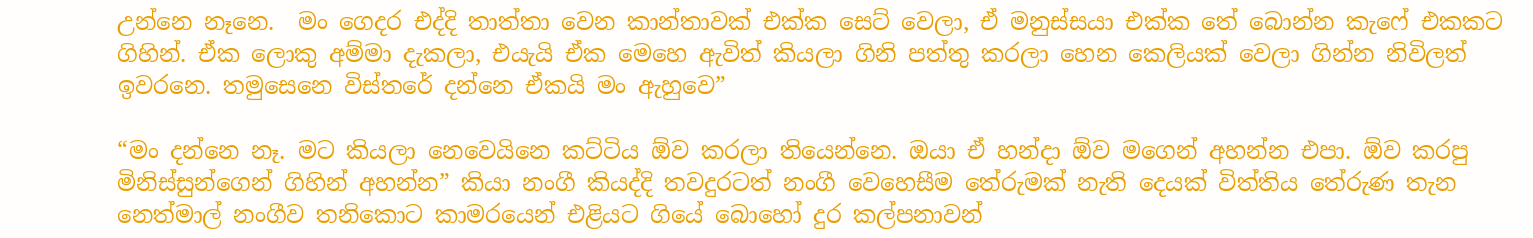උන්නෙ නෑනෙ.  මං ගෙදර එද්දි තාත්තා වෙන කාන්තාවක් එක්ක සෙට් වෙලා, ඒ මනුස්සයා එක්ක තේ බොන්න කැෆේ එකකට ගිහින්. ඒක ලොකු අම්මා දැකලා, එයැයි ඒක මෙහෙ ඇවිත් කියලා ගිනි පත්තු කරලා හෙන කෙලියක් වෙලා ගින්න නිවිලත් ඉවරනෙ. තමුසෙනෙ විස්තරේ දන්නෙ ඒකයි මං ඇහුවෙ”

“මං දන්නෙ නෑ. මට කියලා නෙවෙයිනෙ කට්ටිය ඕව කරලා තියෙන්නෙ. ඔයා ඒ හන්දා ඕව මගෙන් අහන්න එපා. ඕව කරපු මිනිස්සුන්ගෙන් ගිහින් අහන්න” කියා නංගී කියද්දි තවදුරටත් නංගී වෙහෙසීම තේරුමක් නැති දෙයක් විත්තිය තේරුණ තැන නෙත්මාල් නංගීව තනිකොට කාමරයෙන් එළියට ගියේ බොහෝ දුර කල්පනාවන්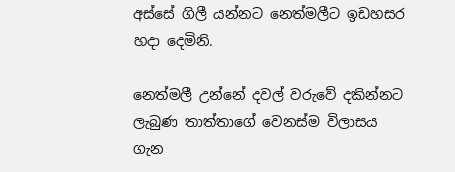අස්සේ ගිලී යන්නට නෙත්මලීට ඉඩහසර හදා දෙමිනි.

නෙත්මලී උන්නේ දවල් වරුවේ දකින්නට ලැබුණ තාත්තාගේ වෙනස්ම විලාසය ගැන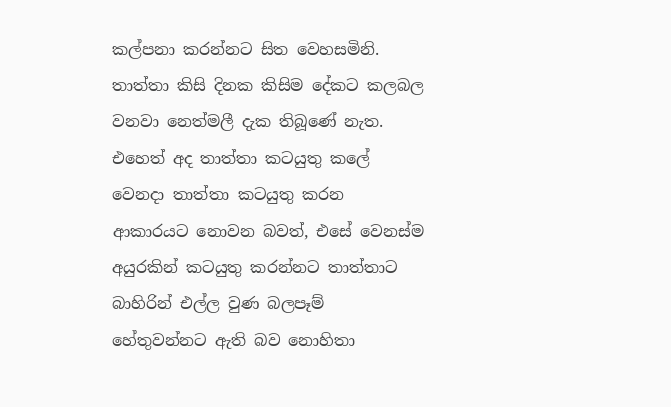කල්පනා කරන්නට සිත වෙහසමිනි. තාත්තා කිසි දිනක කිසිම දේකට කලබල වනවා නෙත්මලී දැක තිබූණේ නැත. එහෙත් අද තාත්තා කටයුතු කලේ වෙනදා තාත්තා කටයුතු කරන ආකාරයට නොවන බවත්, එසේ වෙනස්ම අයුරකින් කටයුතු කරන්නට තාත්තාට බාහිරින් එල්ල වුණ බලපෑම් හේතුවන්නට ඇති බව නොහිතා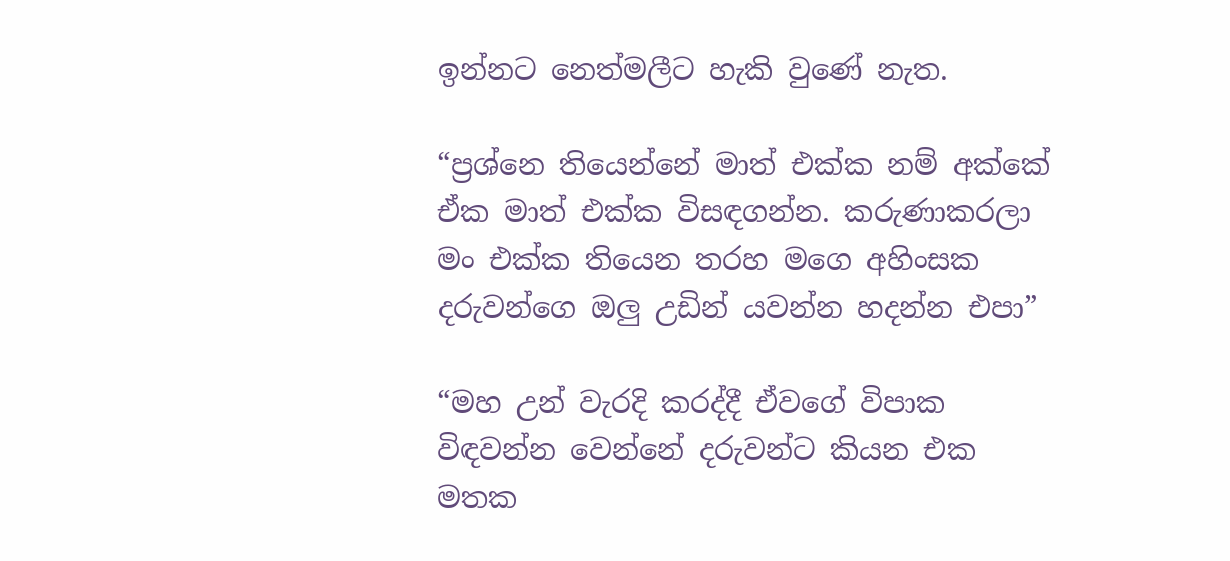ඉන්නට නෙත්මලීට හැකි වුණේ නැත.

“ප්‍රශ්නෙ තියෙන්නේ මාත් එක්ක නම් අක්කේ  ඒක මාත් එක්ක විසඳගන්න. කරුණාකරලා මං එක්ක තියෙන තරහ මගෙ අහිංසක දරුවන්ගෙ ඔලු උඩින් යවන්න හදන්න එපා”

“මහ උන් වැරදි කරද්දී ඒවගේ විපාක විඳවන්න වෙන්නේ දරුවන්ට කියන එක මතක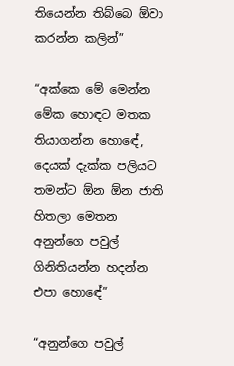තියෙන්න තිබ්බෙ ඕවා කරන්න කලින්”

“අක්කෙ මේ මෙන්න මේක හොඳට මතක තියාගන්න හොඳේ, දෙයක් දැක්ක පලියට තමන්ට ඕන ඕන ජාති හිතලා මෙතන අනුන්ගෙ පවුල් ගිනිතියන්න හදන්න එපා හොඳේ”

“අනුන්ගෙ පවුල්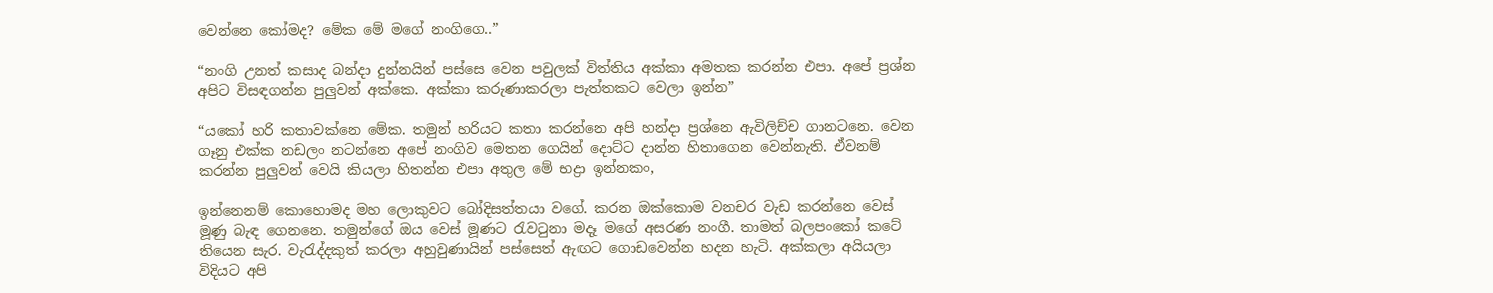වෙන්නෙ කෝමද? මේක මේ මගේ නංගිගෙ..”

“නංගි උනත් කසාද බන්දා දුන්නයින් පස්සෙ වෙන පවුලක් විත්තිය අක්කා අමතක කරන්න එපා. අපේ ප්‍රශ්න අපිට විසඳගන්න පුලුවන් අක්කෙ. අක්කා කරුණාකරලා පැත්තකට වෙලා ඉන්න”

“යකෝ හරි කතාවක්නෙ මේක. තමුන් හරියට කතා කරන්නෙ අපි හන්දා ප්‍රශ්නෙ ඇවිලිච්ච ගානටනෙ. වෙන ගෑනු එක්ක නඩලං නටන්නෙ අපේ නංගිව මෙතන ගෙයින් දොට්ට දාන්න හිතාගෙන වෙන්නැති. ඒවනම් කරන්න පුලුවන් වෙයි කියලා හිතන්න එපා අතුල මේ භද්‍රා ඉන්නකං,

ඉන්නෙනම් කොහොමද මහ ලොකුවට බෝදිසත්තයා වගේ. කරන ඔක්කොම වනචර වැඩ කරන්නෙ වෙස් මූණු බැඳ ගෙනනෙ. තමුන්ගේ ඔය වෙස් මූණට රැවටුනා මදෑ මගේ අසරණ නංගී. තාමත් බලපංකෝ කටේ තියෙන සැර. වැරැද්දකුත් කරලා අහුවුණායින් පස්සෙත් ඇඟට ගොඩවෙන්න හදන හැටි. අක්කලා අයියලා විදියට අපි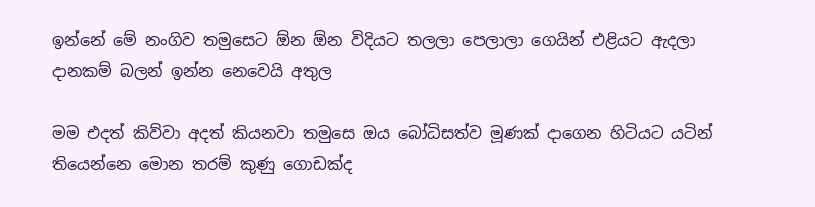ඉන්නේ මේ නංගිව තමුසෙට ඕන ඕන විදියට තලලා පෙලාලා ගෙයින් එළියට ඇදලා දානකම් බලන් ඉන්න නෙවෙයි අතුල

මම එදත් කිව්වා අදත් කියනවා තමුසෙ ඔය බෝධිසත්ව මූණක් දාගෙන හිටියට යටින් තියෙන්නෙ මොන තරම් කුණු ගොඩක්ද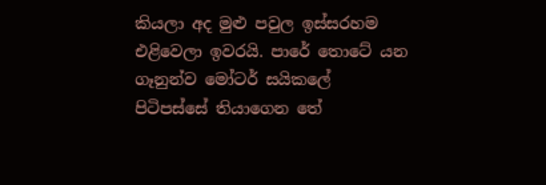කියලා අද මුළු පවුල ඉස්සරහම එළිවෙලා ඉවරයි. පාරේ තොටේ යන ගෑනුන්ව මෝටර් සයිකලේ පිටිපස්සේ තියාගෙන තේ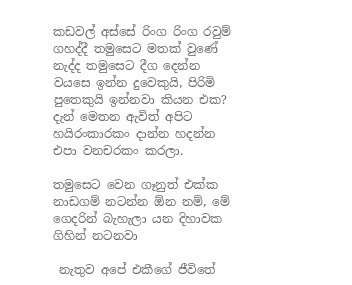කඩවල් අස්සේ රිංග රිංග රවුම් ගහද්දී තමුසෙට මතක් වුණේ නැද්ද තමුසෙට දීග දෙන්න  වයසෙ ඉන්න දුවෙකුයි, පිරිමි පුතෙකුයි ඉන්නවා කියන එක? දැන් මෙතන ඇවිත් අපිට හයිරංකාරකං දාන්න හදන්න එපා වනචරකං කරලා.

තමුසෙට වෙන ගෑනුත් එක්ක නාඩගම් නටන්න ඕන නම්, මේ ගෙදරින් බැහැලා යන දිහාවක ගිහින් නටනවා

 නැතුව අපේ එකීගේ ජීවිතේ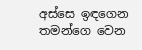අස්සෙ ඉඳගෙන තමන්ගෙ වෙන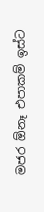මජර ඕනෑ එපාකම් ඉස්ට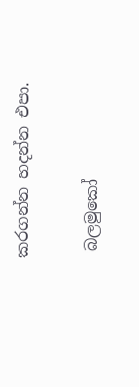කරගන්න හදන්න එපා.

 බලමුකෝ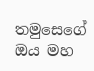තමුසෙගේ ඔය මහ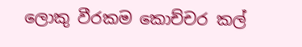ලොකු වීරකම කොච්චර කල්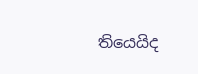තියෙයිද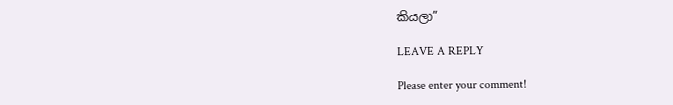කියලා”

LEAVE A REPLY

Please enter your comment!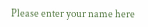Please enter your name here